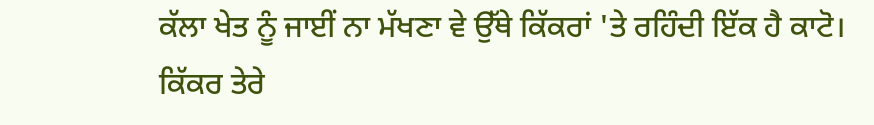ਕੱਲਾ ਖੇਤ ਨੂੰ ਜਾਈਂ ਨਾ ਮੱਖਣਾ ਵੇ ਉੱਥੇ ਕਿੱਕਰਾਂ 'ਤੇ ਰਹਿੰਦੀ ਇੱਕ ਹੈ ਕਾਟੋ।
ਕਿੱਕਰ ਤੇਰੇ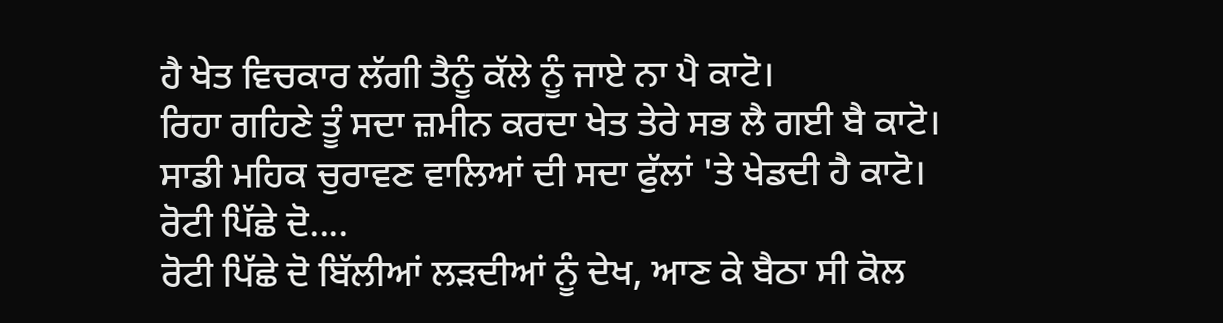ਹੈ ਖੇਤ ਵਿਚਕਾਰ ਲੱਗੀ ਤੈਨੂੰ ਕੱਲੇ ਨੂੰ ਜਾਏ ਨਾ ਪੈ ਕਾਟੋ।
ਰਿਹਾ ਗਹਿਣੇ ਤੂੰ ਸਦਾ ਜ਼ਮੀਨ ਕਰਦਾ ਖੇਤ ਤੇਰੇ ਸਭ ਲੈ ਗਈ ਬੈ ਕਾਟੋ।
ਸਾਡੀ ਮਹਿਕ ਚੁਰਾਵਣ ਵਾਲਿਆਂ ਦੀ ਸਦਾ ਫੁੱਲਾਂ 'ਤੇ ਖੇਡਦੀ ਹੈ ਕਾਟੋ।
ਰੋਟੀ ਪਿੱਛੇ ਦੋ....
ਰੋਟੀ ਪਿੱਛੇ ਦੋ ਬਿੱਲੀਆਂ ਲੜਦੀਆਂ ਨੂੰ ਦੇਖ, ਆਣ ਕੇ ਬੈਠਾ ਸੀ ਕੋਲ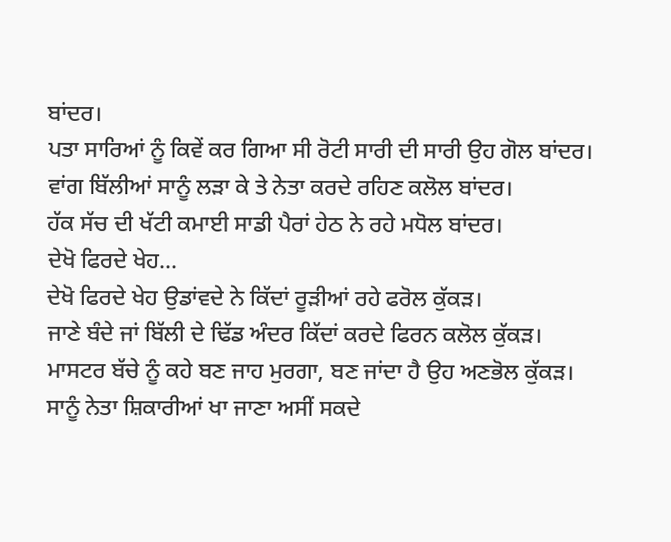ਬਾਂਦਰ।
ਪਤਾ ਸਾਰਿਆਂ ਨੂੰ ਕਿਵੇਂ ਕਰ ਗਿਆ ਸੀ ਰੋਟੀ ਸਾਰੀ ਦੀ ਸਾਰੀ ਉਹ ਗੋਲ ਬਾਂਦਰ।
ਵਾਂਗ ਬਿੱਲੀਆਂ ਸਾਨੂੰ ਲੜਾ ਕੇ ਤੇ ਨੇਤਾ ਕਰਦੇ ਰਹਿਣ ਕਲੋਲ ਬਾਂਦਰ।
ਹੱਕ ਸੱਚ ਦੀ ਖੱਟੀ ਕਮਾਈ ਸਾਡੀ ਪੈਰਾਂ ਹੇਠ ਨੇ ਰਹੇ ਮਧੋਲ ਬਾਂਦਰ।
ਦੇਖੋ ਫਿਰਦੇ ਖੇਹ...
ਦੇਖੋ ਫਿਰਦੇ ਖੇਹ ਉਡਾਂਵਦੇ ਨੇ ਕਿੱਦਾਂ ਰੂੜੀਆਂ ਰਹੇ ਫਰੋਲ ਕੁੱਕੜ।
ਜਾਣੇ ਬੰਦੇ ਜਾਂ ਬਿੱਲੀ ਦੇ ਢਿੱਡ ਅੰਦਰ ਕਿੱਦਾਂ ਕਰਦੇ ਫਿਰਨ ਕਲੋਲ ਕੁੱਕੜ।
ਮਾਸਟਰ ਬੱਚੇ ਨੂੰ ਕਹੇ ਬਣ ਜਾਹ ਮੁਰਗਾ, ਬਣ ਜਾਂਦਾ ਹੈ ਉਹ ਅਣਭੋਲ ਕੁੱਕੜ।
ਸਾਨੂੰ ਨੇਤਾ ਸ਼ਿਕਾਰੀਆਂ ਖਾ ਜਾਣਾ ਅਸੀਂ ਸਕਦੇ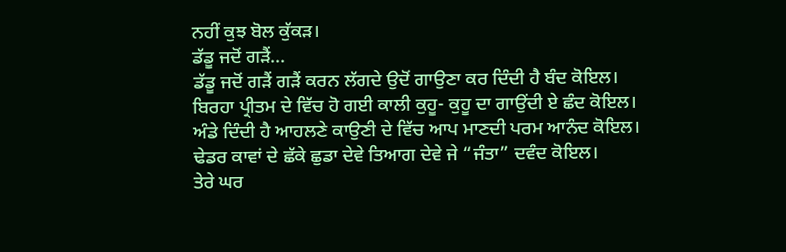ਨਹੀਂ ਕੁਝ ਬੋਲ ਕੁੱਕੜ।
ਡੱਡੂ ਜਦੋਂ ਗੜੈਂ...
ਡੱਡੂ ਜਦੋਂ ਗੜੈਂ ਗੜੈਂ ਕਰਨ ਲੱਗਦੇ ਉਦੋਂ ਗਾਉਣਾ ਕਰ ਦਿੰਦੀ ਹੈ ਬੰਦ ਕੋਇਲ।
ਬਿਰਹਾ ਪ੍ਰੀਤਮ ਦੇ ਵਿੱਚ ਹੋ ਗਈ ਕਾਲੀ ਕੁਹੂ- ਕੁਹੂ ਦਾ ਗਾਉਂਦੀ ਏ ਛੰਦ ਕੋਇਲ।
ਅੰਡੇ ਦਿੰਦੀ ਹੈ ਆਹਲਣੇ ਕਾਉਣੀ ਦੇ ਵਿੱਚ ਆਪ ਮਾਣਦੀ ਪਰਮ ਆਨੰਦ ਕੋਇਲ।
ਢੇਡਰ ਕਾਵਾਂ ਦੇ ਛੱਕੇ ਛੁਡਾ ਦੇਵੇ ਤਿਆਗ ਦੇਵੇ ਜੇ “ਜੰਤਾ” ਦਵੰਦ ਕੋਇਲ।
ਤੇਰੇ ਘਰ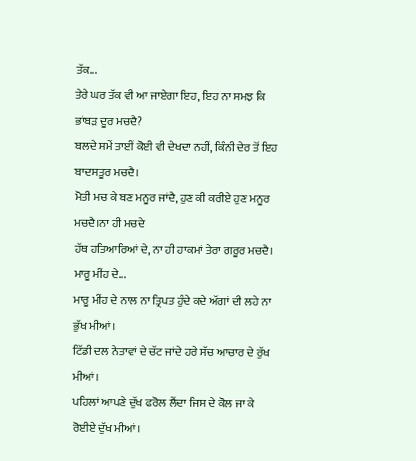ਤੱਕ...
ਤੇਰੇ ਘਰ ਤੱਕ ਵੀ ਆ ਜਾਏਗਾ ਇਹ, ਇਹ ਨਾ ਸਮਝ ਕਿ ਭਾਂਬੜ ਦੂਰ ਮਚਦੈ?
ਬਲਦੇ ਸਮੇਂ ਤਾਈਂ ਕੋਈ ਵੀ ਦੇਖਦਾ ਨਹੀਂ, ਕਿੰਨੀ ਦੇਰ ਤੋਂ ਇਹ ਬਾਦਸਤੂਰ ਮਚਦੈ।
ਮੋਤੀ ਮਚ ਕੇ ਬਣ ਮਨੂਰ ਜਾਂਦੈ, ਹੁਣ ਕੀ ਕਰੀਏ ਹੁਣ ਮਨੂਰ ਮਚਦੈ।ਨਾ ਹੀ ਮਚਦੇ
ਹੱਥ ਹਤਿਆਰਿਆਂ ਦੇ, ਨਾ ਹੀ ਹਾਕਮਾਂ ਤੇਰਾ ਗਰੂਰ ਮਚਦੈ।
ਮਾਰੂ ਮੀਂਹ ਦੇ...
ਮਾਰੂ ਮੀਂਹ ਦੇ ਨਾਲ ਨਾ ਤ੍ਰਿਪਤ ਹੁੰਦੇ ਕਦੇ ਅੱਗਾਂ ਦੀ ਲਹੇ ਨਾ ਭੁੱਖ ਮੀਆਂ।
ਟਿੱਡੀ ਦਲ ਨੇਤਾਵਾਂ ਦੇ ਚੱਟ ਜਾਂਦੇ ਹਰੇ ਸੱਚ ਆਚਾਰ ਦੇ ਰੁੱਖ ਮੀਆਂ।
ਪਹਿਲਾਂ ਆਪਣੇ ਦੁੱਖ ਫਰੋਲ ਲੈਂਦਾ ਜਿਸ ਦੇ ਕੋਲ ਜਾ ਕੇ ਰੋਈਏ ਦੁੱਖ ਮੀਆਂ।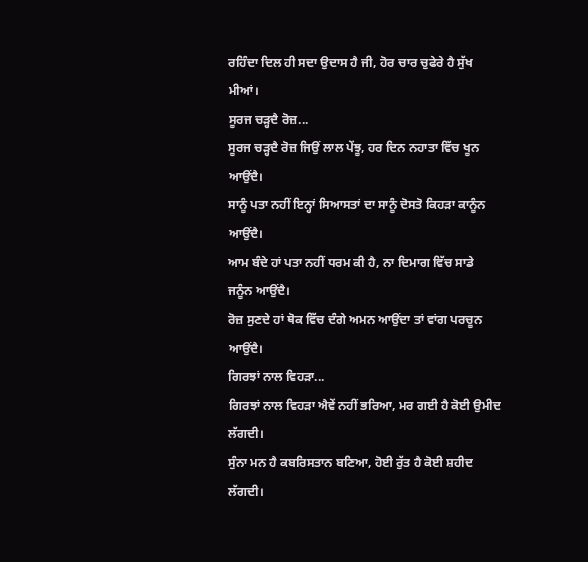ਰਹਿੰਦਾ ਦਿਲ ਹੀ ਸਦਾ ਉਦਾਸ ਹੈ ਜੀ, ਹੋਰ ਚਾਰ ਚੁਫੇਰੇ ਹੈ ਸੁੱਖ ਮੀਆਂ।
ਸੂਰਜ ਚੜ੍ਹਦੈ ਰੋਜ਼...
ਸੂਰਜ ਚੜ੍ਹਦੈ ਰੋਜ਼ ਜਿਉਂ ਲਾਲ ਪੇਂਝੂ, ਹਰ ਦਿਨ ਨਹਾਤਾ ਵਿੱਚ ਖੂਨ ਆਉਂਦੈ।
ਸਾਨੂੰ ਪਤਾ ਨਹੀਂ ਇਨ੍ਹਾਂ ਸਿਆਸਤਾਂ ਦਾ ਸਾਨੂੰ ਦੋਸਤੋ ਕਿਹੜਾ ਕਾਨੂੰਨ ਆਉਂਦੈ।
ਆਮ ਬੰਦੇ ਹਾਂ ਪਤਾ ਨਹੀਂ ਧਰਮ ਕੀ ਹੈ, ਨਾ ਦਿਮਾਗ ਵਿੱਚ ਸਾਡੇ ਜਨੂੰਨ ਆਉਂਦੈ।
ਰੋਜ਼ ਸੁਣਦੇ ਹਾਂ ਥੋਕ ਵਿੱਚ ਦੰਗੇ ਅਮਨ ਆਉਂਦਾ ਤਾਂ ਵਾਂਗ ਪਰਚੂਨ ਆਉਂਦੈ।
ਗਿਰਝਾਂ ਨਾਲ ਵਿਹੜਾ...
ਗਿਰਝਾਂ ਨਾਲ ਵਿਹੜਾ ਐਵੇਂ ਨਹੀਂ ਭਰਿਆ, ਮਰ ਗਈ ਹੈ ਕੋਈ ਉਮੀਦ ਲੱਗਦੀ।
ਸੁੰਨਾ ਮਨ ਹੈ ਕਬਰਿਸਤਾਨ ਬਣਿਆ, ਹੋਈ ਰੁੱਤ ਹੈ ਕੋਈ ਸ਼ਹੀਦ ਲੱਗਦੀ।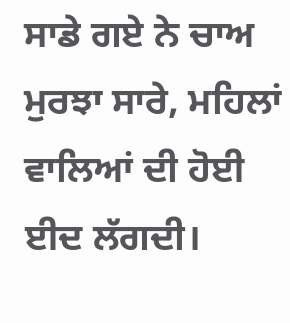ਸਾਡੇ ਗਏ ਨੇ ਚਾਅ ਮੁਰਝਾ ਸਾਰੇ, ਮਹਿਲਾਂ ਵਾਲਿਆਂ ਦੀ ਹੋਈ ਈਦ ਲੱਗਦੀ।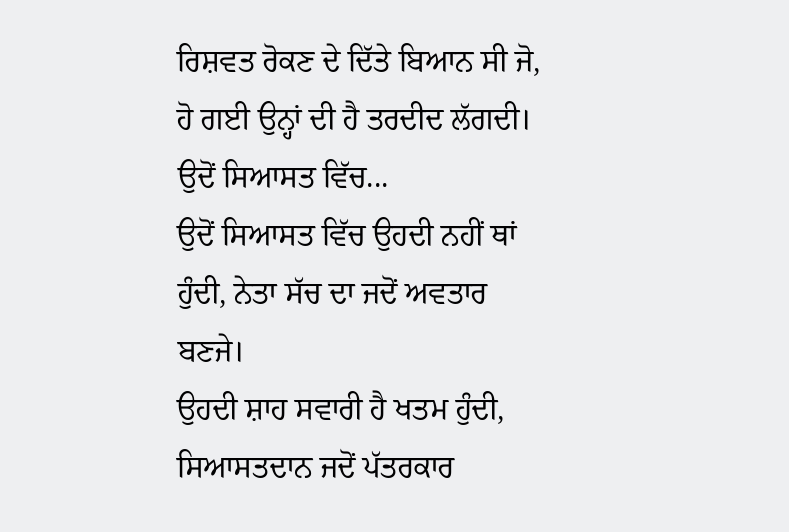ਰਿਸ਼ਵਤ ਰੋਕਣ ਦੇ ਦਿੱਤੇ ਬਿਆਨ ਸੀ ਜੋ, ਹੋ ਗਈ ਉਨ੍ਹਾਂ ਦੀ ਹੈ ਤਰਦੀਦ ਲੱਗਦੀ।
ਉਦੋਂ ਸਿਆਸਤ ਵਿੱਚ...
ਉਦੋਂ ਸਿਆਸਤ ਵਿੱਚ ਉਹਦੀ ਨਹੀਂ ਥਾਂ ਹੁੰਦੀ, ਨੇਤਾ ਸੱਚ ਦਾ ਜਦੋਂ ਅਵਤਾਰ ਬਣਜੇ।
ਉਹਦੀ ਸ਼ਾਹ ਸਵਾਰੀ ਹੈ ਖਤਮ ਹੁੰਦੀ, ਸਿਆਸਤਦਾਨ ਜਦੋਂ ਪੱਤਰਕਾਰ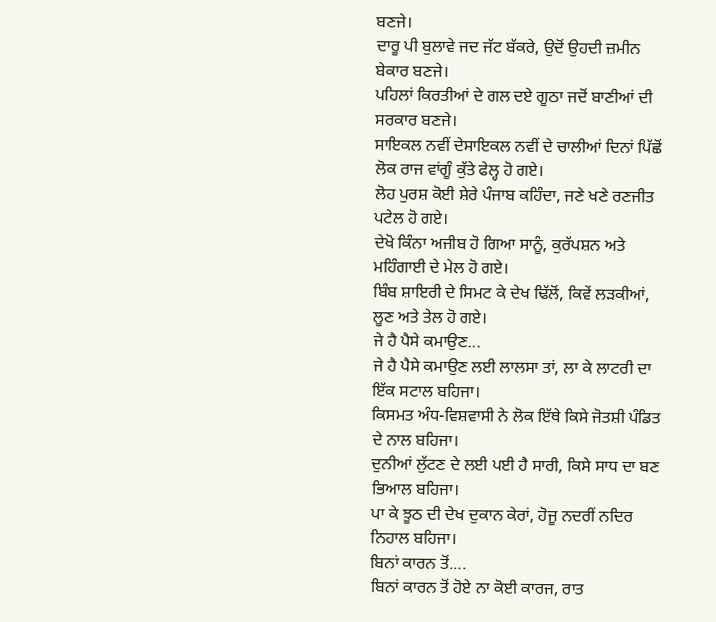ਬਣਜੇ।
ਦਾਰੂ ਪੀ ਬੁਲਾਵੇ ਜਦ ਜੱਟ ਬੱਕਰੇ, ਉਦੋਂ ਉਹਦੀ ਜ਼ਮੀਨ ਬੇਕਾਰ ਬਣਜੇ।
ਪਹਿਲਾਂ ਕਿਰਤੀਆਂ ਦੇ ਗਲ ਦਏ ਗੂਠਾ ਜਦੋਂ ਬਾਣੀਆਂ ਦੀ ਸਰਕਾਰ ਬਣਜੇ।
ਸਾਇਕਲ ਨਵੀਂ ਦੇਸਾਇਕਲ ਨਵੀਂ ਦੇ ਚਾਲੀਆਂ ਦਿਨਾਂ ਪਿੱਛੋਂ ਲੋਕ ਰਾਜ ਵਾਂਗੂੰ ਕੁੱਤੇ ਫੇਲ੍ਹ ਹੋ ਗਏ।
ਲੋਹ ਪੁਰਸ਼ ਕੋਈ ਸ਼ੇਰੇ ਪੰਜਾਬ ਕਹਿੰਦਾ, ਜਣੇ ਖਣੇ ਰਣਜੀਤ ਪਟੇਲ ਹੋ ਗਏ।
ਦੇਖੋ ਕਿੰਨਾ ਅਜੀਬ ਹੋ ਗਿਆ ਸਾਨੂੰ, ਕੁਰੱਪਸ਼ਨ ਅਤੇ ਮਹਿੰਗਾਈ ਦੇ ਮੇਲ ਹੋ ਗਏ।
ਬਿੰਬ ਸ਼ਾਇਰੀ ਦੇ ਸਿਮਟ ਕੇ ਦੇਖ ਢਿੱਲੋਂ, ਕਿਵੇਂ ਲੜਕੀਆਂ, ਲੂਣ ਅਤੇ ਤੇਲ ਹੋ ਗਏ।
ਜੇ ਹੈ ਪੈਸੇ ਕਮਾਉਣ...
ਜੇ ਹੈ ਪੈਸੇ ਕਮਾਉਣ ਲਈ ਲਾਲਸਾ ਤਾਂ, ਲਾ ਕੇ ਲਾਟਰੀ ਦਾ ਇੱਕ ਸਟਾਲ ਬਹਿਜਾ।
ਕਿਸਮਤ ਅੰਧ-ਵਿਸ਼ਵਾਸੀ ਨੇ ਲੋਕ ਇੱਥੇ ਕਿਸੇ ਜੋਤਸ਼ੀ ਪੰਡਿਤ ਦੇ ਨਾਲ ਬਹਿਜਾ।
ਦੁਨੀਆਂ ਲੁੱਟਣ ਦੇ ਲਈ ਪਈ ਹੈ ਸਾਰੀ, ਕਿਸੇ ਸਾਧ ਦਾ ਬਣ ਭਿਆਲ ਬਹਿਜਾ।
ਪਾ ਕੇ ਝੂਠ ਦੀ ਦੇਖ ਦੁਕਾਨ ਕੇਰਾਂ, ਹੋਜੂ ਨਦਰੀਂ ਨਦਿਰ ਨਿਹਾਲ ਬਹਿਜਾ।
ਬਿਨਾਂ ਕਾਰਨ ਤੋਂ....
ਬਿਨਾਂ ਕਾਰਨ ਤੋਂ ਹੋਏ ਨਾ ਕੋਈ ਕਾਰਜ, ਰਾਤ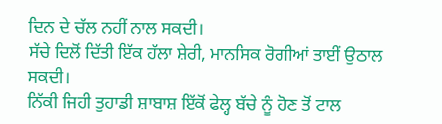ਦਿਨ ਦੇ ਚੱਲ ਨਹੀਂ ਨਾਲ ਸਕਦੀ।
ਸੱਚੇ ਦਿਲੋਂ ਦਿੱਤੀ ਇੱਕ ਹੱਲਾ ਸ਼ੇਰੀ, ਮਾਨਸਿਕ ਰੋਗੀਆਂ ਤਾਈਂ ਉਠਾਲ ਸਕਦੀ।
ਨਿੱਕੀ ਜਿਹੀ ਤੁਹਾਡੀ ਸ਼ਾਬਾਸ਼ ਇੱਕੋਂ ਫੇਲ੍ਹ ਬੱਚੇ ਨੂੰ ਹੋਣ ਤੋਂ ਟਾਲ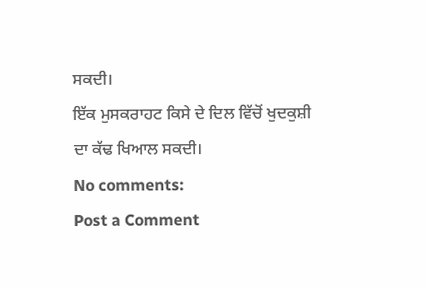ਸਕਦੀ।
ਇੱਕ ਮੁਸਕਰਾਹਟ ਕਿਸੇ ਦੇ ਦਿਲ ਵਿੱਚੋਂ ਖੁਦਕੁਸ਼ੀ ਦਾ ਕੱਢ ਖਿਆਲ ਸਕਦੀ।
No comments:
Post a Comment